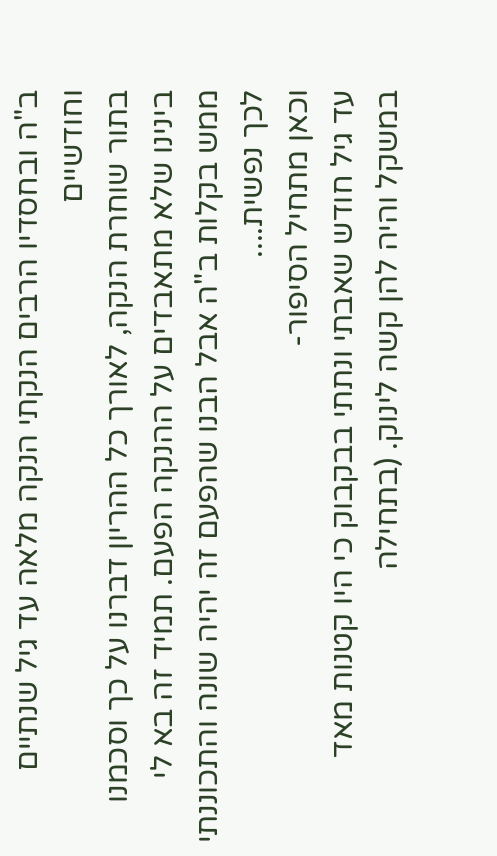ב"ה ובחסדיו הרבים הנקתי הנקה מלאה עד גיל שנתיים וחודשיים
בתור שוחרת הנקה, לאורך כל ההריון דברנו על כך וסכמנו בינינו שלא מתאבדים על ההנקה הפעם. תמיד זה בא לי ממש בקלות ב"ה אבל הבנו שהפעם זה יהיה שונה והתכוננתי לכך נפשית....
וכאן מתחיל הסיפור-
עד גיל חודש שאבתי ונתתי בבקבוק כי היו קטנות מאד במשקל והיה להן קשה לינוק. (בתחילה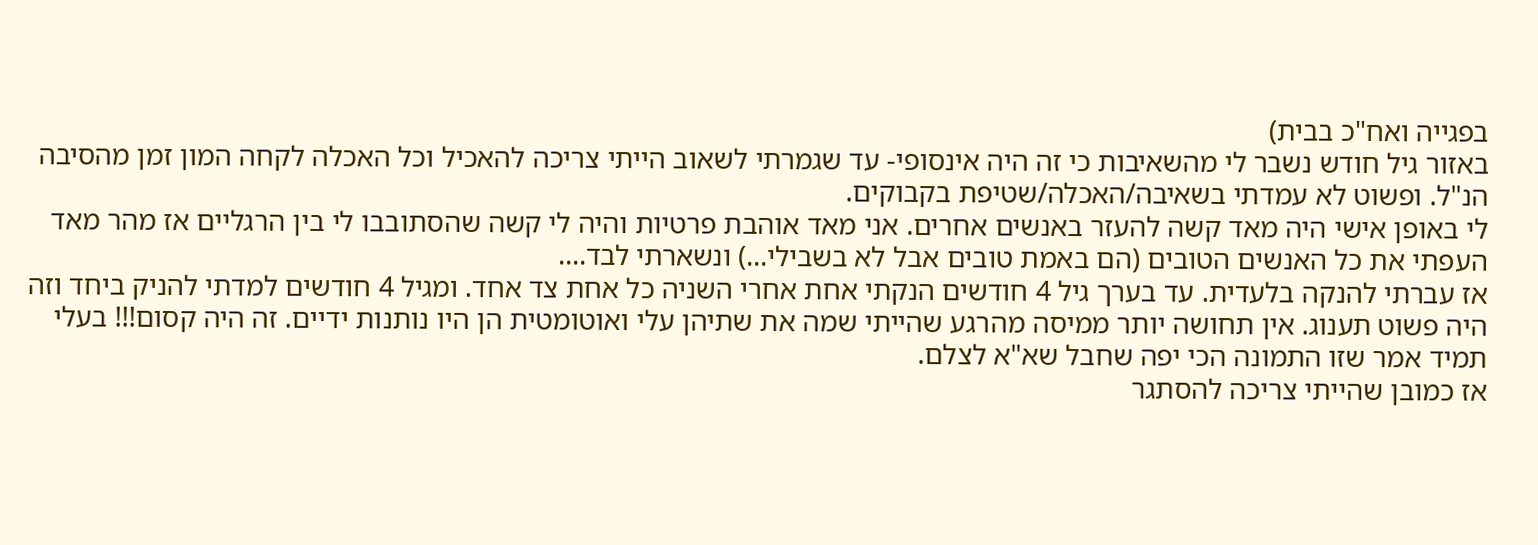בפגייה ואח"כ בבית)
באזור גיל חודש נשבר לי מהשאיבות כי זה היה אינסופי- עד שגמרתי לשאוב הייתי צריכה להאכיל וכל האכלה לקחה המון זמן מהסיבה הנ"ל. ופשוט לא עמדתי בשאיבה/האכלה/שטיפת בקבוקים.
לי באופן אישי היה מאד קשה להעזר באנשים אחרים. אני מאד אוהבת פרטיות והיה לי קשה שהסתובבו לי בין הרגליים אז מהר מאד העפתי את כל האנשים הטובים (הם באמת טובים אבל לא בשבילי...) ונשארתי לבד....
אז עברתי להנקה בלעדית. עד בערך גיל 4 חודשים הנקתי אחת אחרי השניה כל אחת צד אחד. ומגיל 4 חודשים למדתי להניק ביחד וזה היה פשוט תענוג. אין תחושה יותר ממיסה מהרגע שהייתי שמה את שתיהן עלי ואוטומטית הן היו נותנות ידיים. זה היה קסום!!! בעלי תמיד אמר שזו התמונה הכי יפה שחבל שא"א לצלם.
אז כמובן שהייתי צריכה להסתגר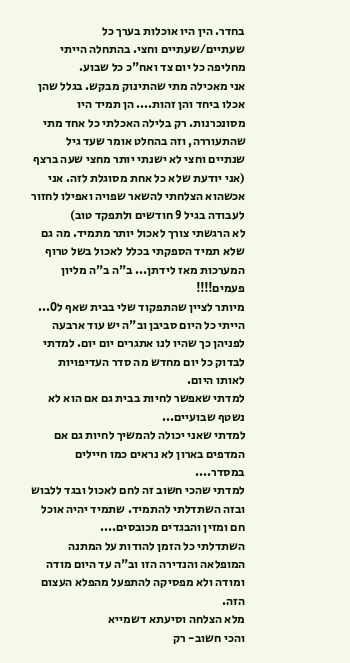בחדר. הין היו אוכלות בערך כל שעתיים/שעתיים וחצי. בהתחלה הייתי מחליפה כל יום צד ואח"כ כל שבוע.
אני מאכילה מתי שהתינוק מבקש. בגלל שהן אכלו ביחד והן זהות.... הן תמיד היו מסונכרנות. רק בלילה האכלתי כל אחד מתי שהתעוררה, וזה בהחלט אומר שעד גיל שנתיים וחצי לא ישנתי יותר מחצי שעה ברצף (אני יודעת שלא כל אחת מסוגלת לזה. אני אכשהוא הצלחתי להשאר שפויה ואפילו לחזור לעבודה בגיל 9 חודשים ולתפקד טוב)
לא הרגשתי צורך לאכול יותר מתמיד. מה גם שלא תמיד הספקתי בכלל לאכול בשל טרוף המערכות מאז לידתן... ב"ה ב"ה מליון פעמים!!!!
מיותר לציין שהתפקוד שלי בבית שאף ל0... הייתי כל היום סביבן וב"ה יש עוד ארבעה לפניהן כך שהיו לנו אתגרים יום יום. למדתי לבדוק כל יום מחדש מה סדר העדיפויות לאותו היום.
למדתי שאפשר לחיות בבית גם אם הוא לא נשטף שבועיים...
למדתי שאני יכולה להמשיך לחיות גם אם המדפים בארון לא נראים כמו חיילים במסדר....
למדתי שהכי חשוב זה לחם לאכול ובגד ללבוש ובזה השתדלתי להתמיד. שתמיד יהיה אוכל חם ומזין והבגדים מכובסים....
השתדלתי כל הזמן להודות על המתנה המופלאה והנדירה הזו וב"ה עד היום מודה ומודה ולא מפסיקה להתפעל מהפלא העצום הזה.
מלא הצלחה וסיעתא דשמייא
והכי חשוב- רק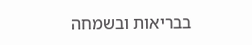בבריאות ובשמחה